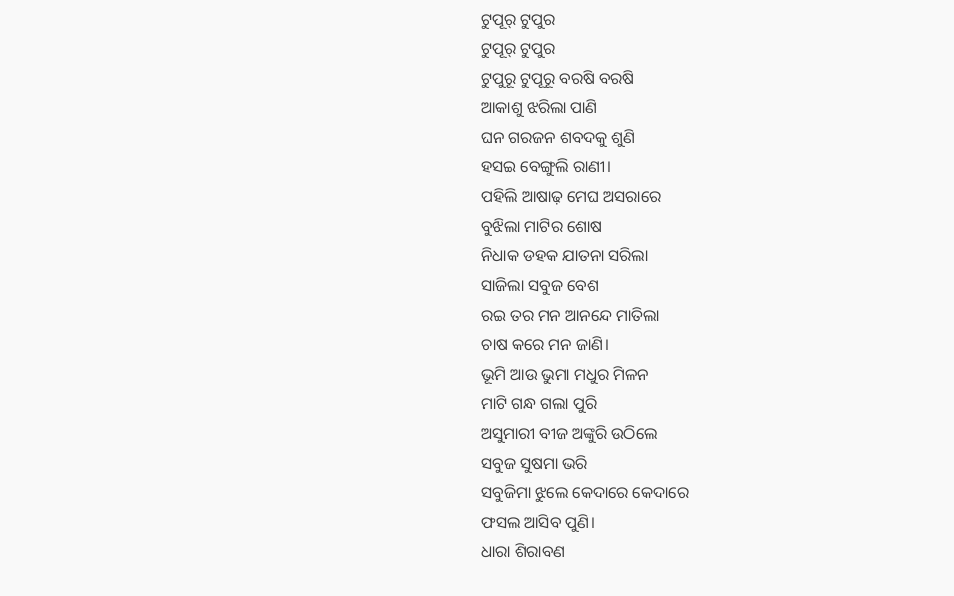ଟୁପୂର୍ ଟୁପୁର
ଟୁପୂର୍ ଟୁପୁର
ଟୁପୁରୂ ଟୁପୂରୂ ବରଷି ବରଷି
ଆକାଶୁ ଝରିଲା ପାଣି
ଘନ ଗରଜନ ଶବଦକୁ ଶୁଣି
ହସଇ ବେଙ୍ଗୁଲି ରାଣୀ।
ପହିଲି ଆଷାଢ଼ ମେଘ ଅସରାରେ
ବୁଝିଲା ମାଟିର ଶୋଷ
ନିଧାକ ଡହକ ଯାତନା ସରିଲା
ସାଜିଲା ସବୁଜ ବେଶ
ରଇ ତର ମନ ଆନନ୍ଦେ ମାତିଲା
ଚାଷ କରେ ମନ ଜାଣି।
ଭୂମି ଆଉ ଭୁମା ମଧୁର ମିଳନ
ମାଟି ଗନ୍ଧ ଗଲା ପୁରି
ଅସୁମାରୀ ବୀଜ ଅଙ୍କୁରି ଉଠିଲେ
ସବୁଜ ସୁଷମା ଭରି
ସବୁଜିମା ଝୁଲେ କେଦାରେ କେଦାରେ
ଫସଲ ଆସିବ ପୁଣି।
ଧାରା ଶିରାବଣ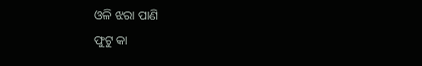ଓଳି ଝରା ପାଣି
ଫୁଟୁ କା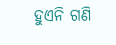ହୁଏନି ଗଣି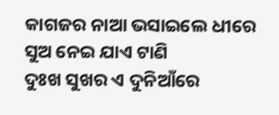କାଗଜର ନାଆ ଭସାଇଲେ ଧୀରେ
ସୁଅ ନେଇ ଯାଏ ଟାଣି
ଦୁଃଖ ସୁଖର ଏ ଦୁନିଆଁରେ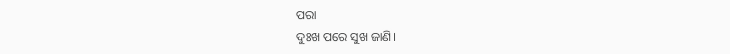ପରା
ଦୁଃଖ ପରେ ସୁଖ ଜାଣି।